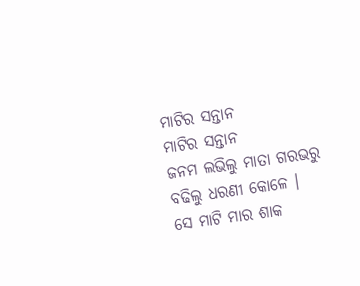ମାଟିର ସନ୍ତାନ
ମାଟିର ସନ୍ତାନ
ଜନମ ଲଭିଲୁ ମାତା ଗରଭରୁ
ବଢିଲୁ ଧରଣୀ କୋଳେ ।
ସେ ମାଟି ମାର ଶାକ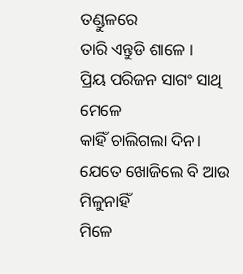ତଣ୍ଡୁଳରେ
ତାରି ଏନ୍ତୁଡି ଶାଳେ ।
ପ୍ରିୟ ପରିଜନ ସାଗଂ ସାଥି ମେଳେ
କାହିଁ ଚାଲିଗଲା ଦିନ।
ଯେତେ ଖୋଜିଲେ ବି ଆଉ ମିଳୁନାହିଁ
ମିଳେ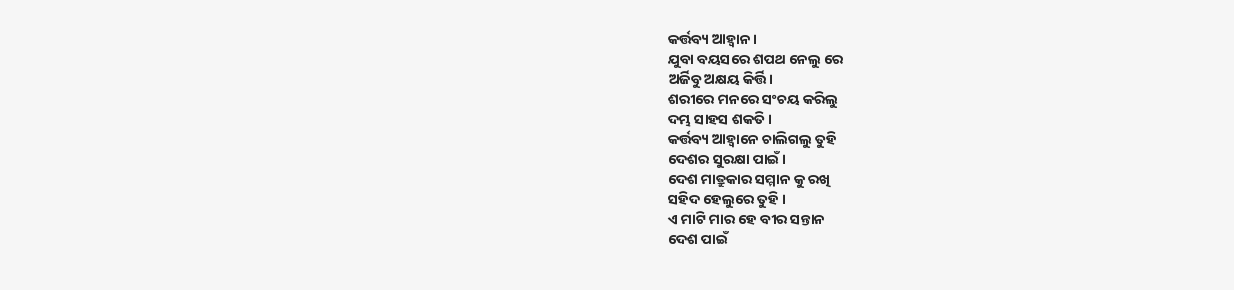କର୍ତ୍ତବ୍ୟ ଆହ୍ବାନ ।
ଯୁବା ବୟସରେ ଶପଥ ନେଲୁ ରେ
ଅର୍ଜିବୁ ଅକ୍ଷୟ କିର୍ତ୍ତି।
ଶରୀରେ ମନରେ ସଂଚୟ କରିଲୁ
ଦମ୍ଭ ସାହସ ଶକତି ।
କର୍ତ୍ତବ୍ୟ ଆହ୍ବାନେ ଚାଲିଗଲୁ ତୁହି
ଦେଶର ସୁରକ୍ଷା ପାଇଁ ।
ଦେଶ ମାତ୍ରୁକାର ସମ୍ମାନ କୁ ରଖି
ସହିଦ ହେଲୁରେ ତୁହି ।
ଏ ମାଟି ମାର ହେ ବୀର ସନ୍ତାନ
ଦେଶ ପାଇଁ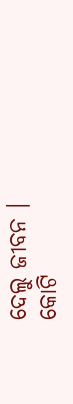ଦେଲୁ ଜୀବନ ।
କୋଟି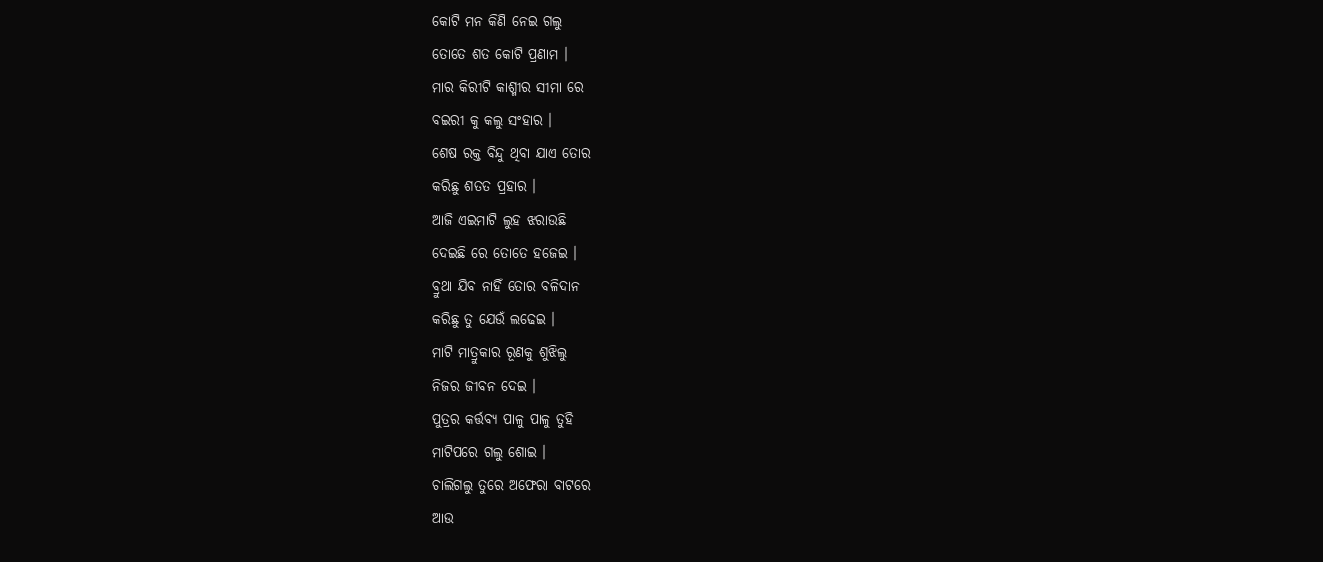କୋଟି ମନ କିଣି ନେଇ ଗଲୁ
ତୋତେ ଶତ କୋଟି ପ୍ରଣାମ ।
ମାର କିରୀଟି କାଶ୍ମୀର ସୀମା ରେ
ବଇରୀ କୁ କଲୁ ସଂହାର ।
ଶେଷ ରକ୍ତ ବିନ୍ଦୁ ଥିବା ଯାଏ ତୋର
କରିଛୁ ଶତତ ପ୍ରହାର ।
ଆଜି ଏଇମାଟି ଲୁହ ଝରାଉଛି
ଦେଇଛି ରେ ତୋତେ ହଜେଇ ।
ବ୍ରୁଥା ଯିବ ନାହିଁ ତୋର ବଳିଦାନ
କରିଛୁ ତୁ ଯେଉଁ ଲଢେଇ ।
ମାଟି ମାତ୍ରୁକାର ରୂଣକୁ ଶୁଝିଲୁ
ନିଜର ଜୀବନ ଦେଇ ।
ପୁତ୍ରର କର୍ତ୍ତବ୍ୟ ପାଳୁ ପାଳୁ ତୁହି
ମାଟିପରେ ଗଲୁ ଶୋଇ ।
ଚାଲିଗଲୁ ତୁରେ ଅଫେରା ବାଟରେ
ଆଉ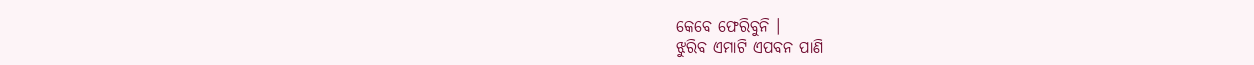କେବେ ଫେରିବୁନି ।
ଝୁରିବ ଏମାଟି ଏପବନ ପାଣି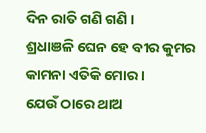ଦିନ ରାତି ଗଣି ଗଣି ।
ଶ୍ରଧାଞଳି ଘେନ ହେ ବୀର କୁମର
କାମନା ଏତିକି ମୋର ।
ଯେଉଁ ଠାରେ ଥାଅ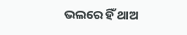ଭଲରେ ହିଁ ଥାଅ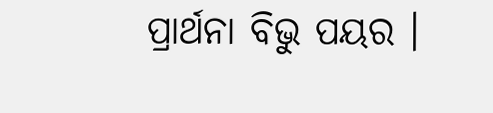ପ୍ରାର୍ଥନା ବିଭୁ ପୟର ।